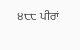੪੮੮ ਪੀਰਾਂ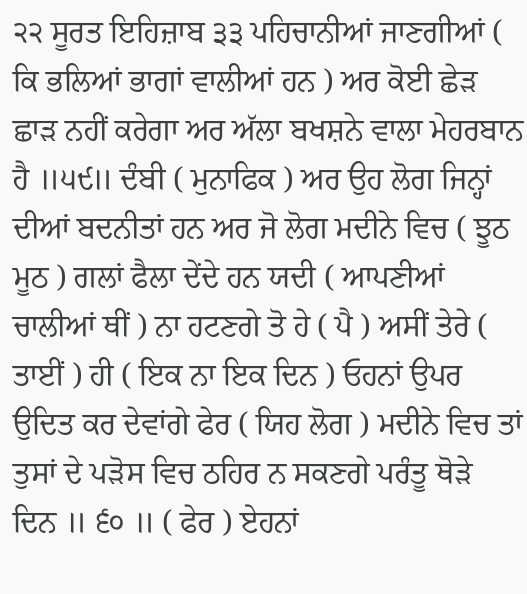੨੨ ਸੂਰਤ ਇਹਿਜ਼ਾਬ ੩੩ ਪਹਿਚਾਨੀਆਂ ਜਾਣਗੀਆਂ ( ਕਿ ਭਲਿਆਂ ਭਾਗਾਂ ਵਾਲੀਆਂ ਹਨ ) ਅਰ ਕੋਈ ਛੇੜ ਛਾੜ ਨਹੀਂ ਕਰੇਗਾ ਅਰ ਅੱਲਾ ਬਖਸ਼ਨੇ ਵਾਲਾ ਮੇਹਰਬਾਨ ਹੈ ॥੫੯॥ ਦੰਬੀ ( ਮੁਨਾਫਿਕ ) ਅਰ ਉਹ ਲੋਗ ਜਿਨ੍ਹਾਂ ਦੀਆਂ ਬਦਨੀਤਾਂ ਹਨ ਅਰ ਜੋ ਲੋਗ ਮਦੀਨੇ ਵਿਚ ( ਝੂਠ ਮੂਠ ) ਗਲਾਂ ਫੈਲਾ ਦੇਂਦੇ ਹਨ ਯਦੀ ( ਆਪਣੀਆਂ ਚਾਲੀਆਂ ਥੀਂ ) ਨਾ ਹਟਣਗੇ ਤੋ ਹੇ ( ਪੈ ) ਅਸੀਂ ਤੇਰੇ ( ਤਾਈਂ ) ਹੀ ( ਇਕ ਨਾ ਇਕ ਦਿਨ ) ਓਹਨਾਂ ਉਪਰ ਉਦਿਤ ਕਰ ਦੇਵਾਂਗੇ ਫੇਰ ( ਯਿਹ ਲੋਗ ) ਮਦੀਨੇ ਵਿਚ ਤਾਂ ਤੁਸਾਂ ਦੇ ਪੜੋਸ ਵਿਚ ਠਹਿਰ ਨ ਸਕਣਗੇ ਪਰੰਤੂ ਥੋੜੇ ਦਿਨ ॥ ੬੦ ॥ ( ਫੇਰ ) ਏਹਨਾਂ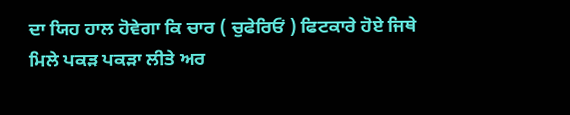ਦਾ ਯਿਹ ਹਾਲ ਹੋਵੇਗਾ ਕਿ ਚਾਰ ( ਚੁਫੇਰਿਓਂ ) ਫਿਟਕਾਰੇ ਹੋਏ ਜਿਥੇ ਮਿਲੇ ਪਕੜ ਪਕੜਾ ਲੀਤੇ ਅਰ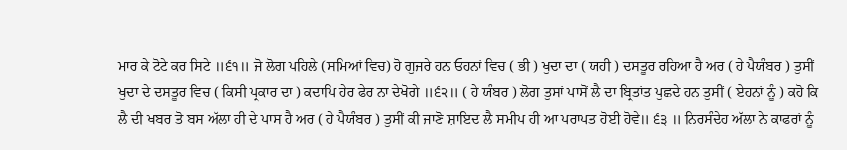ਮਾਰ ਕੇ ਟੋਟੇ ਕਰ ਸਿਟੇ ॥੬੧॥ ਜੋ ਲੋਗ ਪਹਿਲੇ (ਸਮਿਆਂ ਵਿਚ) ਹੋ ਗੁਜਰੇ ਹਨ ਓਹਨਾਂ ਵਿਚ ( ਭੀ ) ਖੁਦਾ ਦਾ ( ਯਹੀ ) ਦਸਤੂਰ ਰਹਿਆ ਹੈ ਅਰ ( ਹੇ ਪੈਯੰਬਰ ) ਤੁਸੀਂ ਖੁਦਾ ਦੇ ਦਸਤੂਰ ਵਿਚ ( ਕਿਸੀ ਪ੍ਰਕਾਰ ਦਾ ) ਕਦਾਪਿ ਹੇਰ ਫੇਰ ਨਾ ਦੇਖੋਗੇ ॥੬੨॥ ( ਹੇ ਯੰਬਰ ) ਲੋਗ ਤੁਸਾਂ ਪਾਸੋਂ ਲੈ ਦਾ ਬ੍ਰਿਤਾਂਤ ਪੁਛਦੇ ਹਨ ਤੁਸੀਂ ( ਏਹਨਾਂ ਨੂੰ ) ਕਹੋ ਕਿ ਲੈ ਦੀ ਖਬਰ ਤੋ ਬਸ ਅੱਲਾ ਹੀ ਦੇ ਪਾਸ ਹੈ ਅਰ ( ਹੇ ਪੈਯੰਬਰ ) ਤੁਸੀਂ ਕੀ ਜਾਣੋ ਸ਼ਾਇਦ ਲੈ ਸਮੀਪ ਹੀ ਆ ਪਰਾਪਤ ਹੋਈ ਹੋਵੇ॥ ੬੩ ॥ ਨਿਰਸੰਦੇਹ ਅੱਲਾ ਨੇ ਕਾਫਰਾਂ ਨੂੰ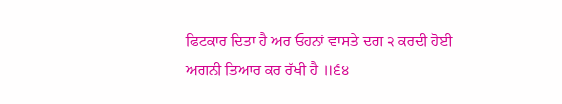ਫਿਟਕਾਰ ਦਿਤਾ ਹੈ ਅਰ ਓਹਨਾਂ ਵਾਸਤੇ ਦਗ ੨ ਕਰਦੀ ਹੋਈ ਅਗਨੀ ਤਿਆਰ ਕਰ ਰੱਖੀ ਹੈ ॥੬੪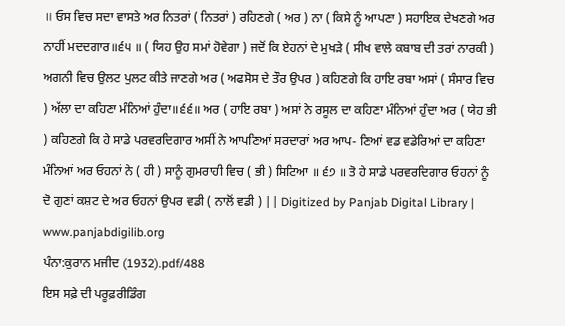॥ ਓਸ ਵਿਚ ਸਦਾ ਵਾਸਤੇ ਅਰ ਨਿਤਰਾਂ ( ਨਿਤਰਾਂ ) ਰਹਿਣਗੇ ( ਅਰ ) ਨਾ ( ਕਿਸੇ ਨੂੰ ਆਪਣਾ ) ਸਹਾਇਕ ਦੇਖਣਗੇ ਅਰ ਨਾਹੀਂ ਮਦਦਗਾਰ॥੬੫ ॥ ( ਯਿਹ ਉਹ ਸਮਾਂ ਹੋਵੇਗਾ ) ਜਦੋਂ ਕਿ ਏਹਨਾਂ ਦੇ ਮੁਖੜੇ ( ਸੀਖ ਵਾਲੇ ਕਬਾਬ ਦੀ ਤਰਾਂ ਨਾਰਕੀ ) ਅਗਨੀ ਵਿਚ ਉਲਟ ਪੁਲਟ ਕੀਤੇ ਜਾਣਗੇ ਅਰ ( ਅਫਸੋਸ ਦੇ ਤੌਰ ਉਪਰ ) ਕਹਿਣਗੇ ਕਿ ਹਾਇ ਰਬਾ ਅਸਾਂ ( ਸੰਸਾਰ ਵਿਚ ) ਅੱਲਾ ਦਾ ਕਹਿਣਾ ਮੰਨਿਆਂ ਹੁੰਦਾ॥੬੬॥ ਅਰ ( ਹਾਇ ਰਬਾ ) ਅਸਾਂ ਨੇ ਰਸੂਲ ਦਾ ਕਹਿਣਾ ਮੰਨਿਆਂ ਹੁੰਦਾ ਅਰ ( ਯੇਹ ਭੀ ) ਕਹਿਣਗੇ ਕਿ ਹੇ ਸਾਡੇ ਪਰਵਰਦਿਗਾਰ ਅਸੀਂ ਨੇ ਆਪਣਿਆਂ ਸਰਦਾਰਾਂ ਅਰ ਆਪ- ਣਿਆਂ ਵਡ ਵਡੇਰਿਆਂ ਦਾ ਕਹਿਣਾ ਮੰਨਿਆਂ ਅਰ ਓਹਨਾਂ ਨੇ ( ਹੀ ) ਸਾਨੂੰ ਗੁਮਰਾਹੀ ਵਿਚ ( ਭੀ ) ਸਿਟਿਆ ॥ ੬੭ ॥ ਤੋ ਹੇ ਸਾਡੇ ਪਰਵਰਦਿਗਾਰ ਓਹਨਾਂ ਨੂੰ ਦੋ ਗੁਣਾਂ ਕਸ਼ਟ ਦੇ ਅਰ ਓਹਨਾਂ ਉਪਰ ਵਡੀ ( ਨਾਲੋਂ ਵਡੀ ) || Digitized by Panjab Digital Library | www.panjabdigilib.org
ਪੰਨਾ:ਕੁਰਾਨ ਮਜੀਦ (1932).pdf/488
ਇਸ ਸਫ਼ੇ ਦੀ ਪਰੂਫ਼ਰੀਡਿੰਗ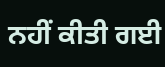ਨਹੀਂ ਕੀਤੀ ਗਈ